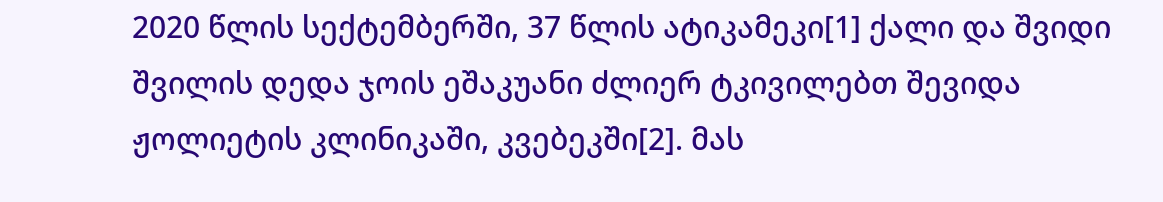2020 წლის სექტემბერში, 37 წლის ატიკამეკი[1] ქალი და შვიდი შვილის დედა ჯოის ეშაკუანი ძლიერ ტკივილებთ შევიდა ჟოლიეტის კლინიკაში, კვებეკში[2]. მას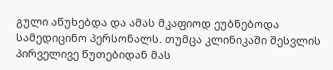გული აწუხებდა და ამას მკაფიოდ ეუბნებოდა სამედიცინო პერსონალს. თუმცა კლინიკაში შესვლის პირველივე წუთებიდან მას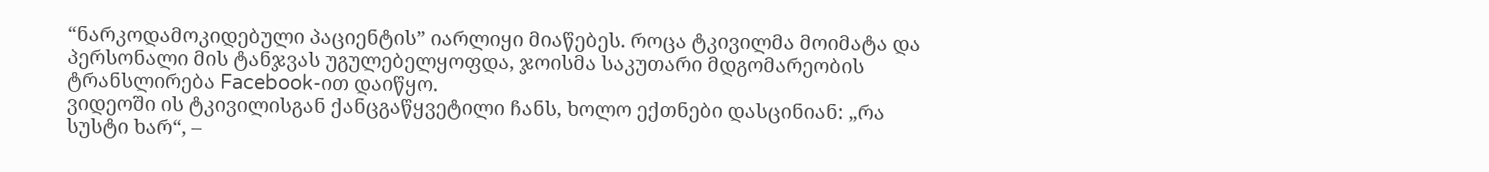“ნარკოდამოკიდებული პაციენტის” იარლიყი მიაწებეს. როცა ტკივილმა მოიმატა და პერსონალი მის ტანჯვას უგულებელყოფდა, ჯოისმა საკუთარი მდგომარეობის ტრანსლირება Facebook-ით დაიწყო.
ვიდეოში ის ტკივილისგან ქანცგაწყვეტილი ჩანს, ხოლო ექთნები დასცინიან: „რა სუსტი ხარ“, –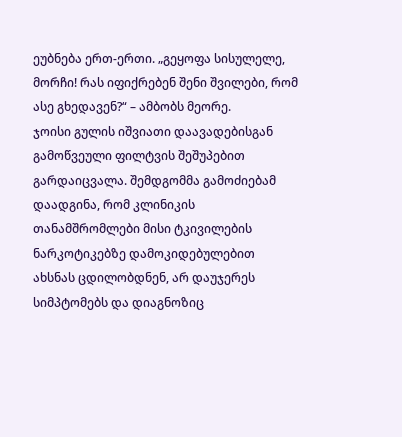ეუბნება ერთ-ერთი. „გეყოფა სისულელე, მორჩი! რას იფიქრებენ შენი შვილები, რომ ასე გხედავენ?“ – ამბობს მეორე.
ჯოისი გულის იშვიათი დაავადებისგან გამოწვეული ფილტვის შეშუპებით გარდაიცვალა. შემდგომმა გამოძიებამ დაადგინა, რომ კლინიკის თანამშრომლები მისი ტკივილების ნარკოტიკებზე დამოკიდებულებით ახსნას ცდილობდნენ, არ დაუჯერეს სიმპტომებს და დიაგნოზიც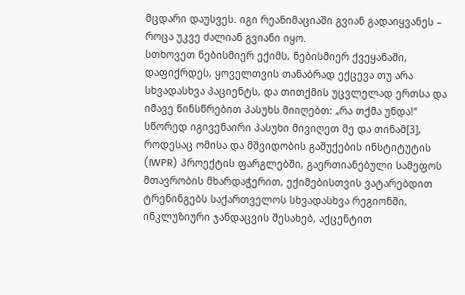მცდარი დაუსვეს. იგი რეანიმაციაში გვიან გადაიყვანეს – როცა უკვე ძალიან გვიანი იყო.
სთხოვეთ ნებისმიერ ექიმს, ნებისმიერ ქვეყანაში, დაფიქრდეს, ყოველთვის თანაბრად ექცევა თუ არა სხვადასხვა პაციენტს, და თითქმის უცვლელად ერთსა და იმავე წინსწრებით პასუხს მიიღებთ: „რა თქმა უნდა!“
სწორედ იგივენაირი პასუხი მივიღეთ მე და თინამ[3], როდესაც ომისა და მშვიდობის გაშუქების ინსტიტუტის (IWPR) პროექტის ფარგლებში, გაერთიანებული სამეფოს მთავრობის მხარდაჭერით, ექიმებისთვის ვატარებდით ტრენინგებს საქართველოს სხვადასხვა რეგიონში, ინკლუზიური ჯანდაცვის შესახებ, აქცენტით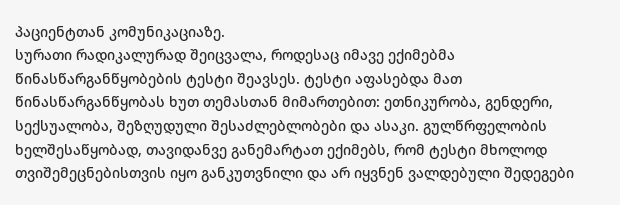პაციენტთან კომუნიკაციაზე.
სურათი რადიკალურად შეიცვალა, როდესაც იმავე ექიმებმა წინასწარგანწყობების ტესტი შეავსეს. ტესტი აფასებდა მათ წინასწარგანწყობას ხუთ თემასთან მიმართებით: ეთნიკურობა, გენდერი, სექსუალობა, შეზღუდული შესაძლებლობები და ასაკი. გულწრფელობის ხელშესაწყობად, თავიდანვე განემარტათ ექიმებს, რომ ტესტი მხოლოდ თვიშემეცნებისთვის იყო განკუთვნილი და არ იყვნენ ვალდებული შედეგები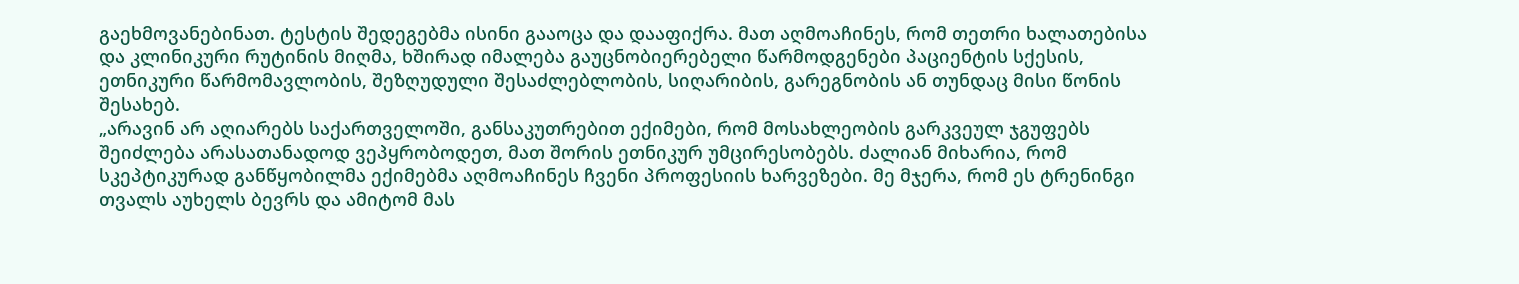გაეხმოვანებინათ. ტესტის შედეგებმა ისინი გააოცა და დააფიქრა. მათ აღმოაჩინეს, რომ თეთრი ხალათებისა და კლინიკური რუტინის მიღმა, ხშირად იმალება გაუცნობიერებელი წარმოდგენები პაციენტის სქესის, ეთნიკური წარმომავლობის, შეზღუდული შესაძლებლობის, სიღარიბის, გარეგნობის ან თუნდაც მისი წონის შესახებ.
„არავინ არ აღიარებს საქართველოში, განსაკუთრებით ექიმები, რომ მოსახლეობის გარკვეულ ჯგუფებს შეიძლება არასათანადოდ ვეპყრობოდეთ, მათ შორის ეთნიკურ უმცირესობებს. ძალიან მიხარია, რომ სკეპტიკურად განწყობილმა ექიმებმა აღმოაჩინეს ჩვენი პროფესიის ხარვეზები. მე მჯერა, რომ ეს ტრენინგი თვალს აუხელს ბევრს და ამიტომ მას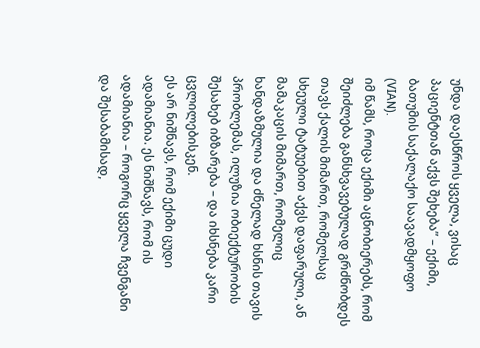უნდა დაესწროს ყველა, ვისაც პაციენტთან აქვს შეხება” – ექიმი, ბათუმის საქალაქო საავადმყოფო (VIAN).
იმ წამს, როცა ექიმი აცნობიერებს, რომ შეიძლება განსხვავებულად გრძნობდეს თავს ქალის მიმართ, რომელსაც სხეული ტატუებით აქვს დაფარული, ან მამაკაცის მიმართ, რომელიც ხანდაზმულია და ძნელად ხსნის თავის პრობლემას, ილუზია ობიექტურობის შესახებ იბზარება – და იხსნება კარი ცვლილებისკენ.
ეს არ ნიშნავს, რომ ექიმი ცუდი ადამიანია. ეს ნიშნავს, რომ ის ადამიანია – როგორც ყველა ჩვენგანი და შესაბამისად,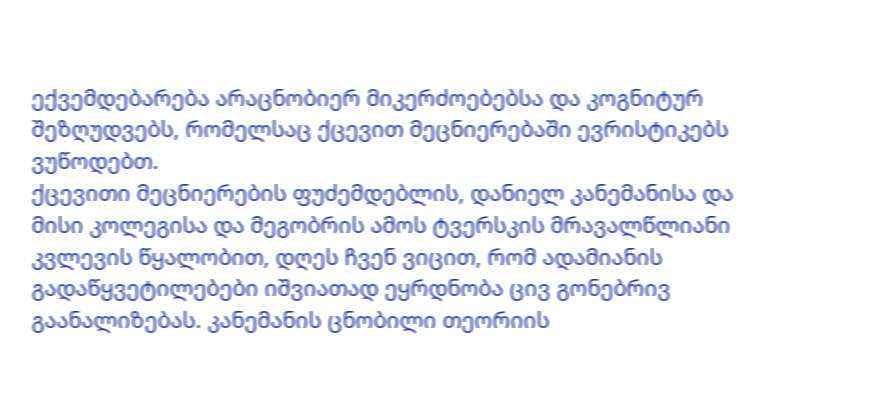ექვემდებარება არაცნობიერ მიკერძოებებსა და კოგნიტურ შეზღუდვებს, რომელსაც ქცევით მეცნიერებაში ევრისტიკებს ვუწოდებთ.
ქცევითი მეცნიერების ფუძემდებლის, დანიელ კანემანისა და მისი კოლეგისა და მეგობრის ამოს ტვერსკის მრავალწლიანი კვლევის წყალობით, დღეს ჩვენ ვიცით, რომ ადამიანის გადაწყვეტილებები იშვიათად ეყრდნობა ცივ გონებრივ გაანალიზებას. კანემანის ცნობილი თეორიის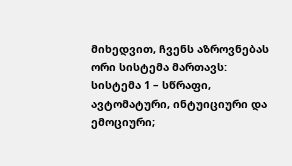მიხედვით, ჩვენს აზროვნებას ორი სისტემა მართავს: სისტემა 1 – სწრაფი, ავტომატური, ინტუიციური და ემოციური;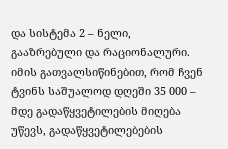და სისტემა 2 – ნელი, გააზრებული და რაციონალური. იმის გათვალსიწინებით, რომ ჩვენ ტვინს საშუალოდ დღეში 35 000 – მდე გადაწყვეტილების მიღება უწევს, გადაწყვეტილებების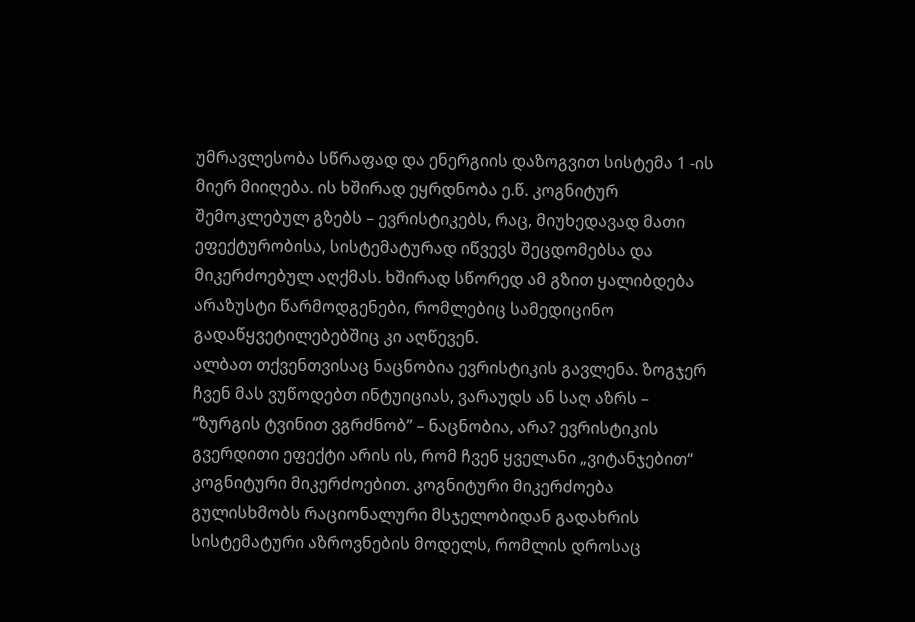უმრავლესობა სწრაფად და ენერგიის დაზოგვით სისტემა 1 -ის მიერ მიიღება. ის ხშირად ეყრდნობა ე.წ. კოგნიტურ შემოკლებულ გზებს – ევრისტიკებს, რაც, მიუხედავად მათი ეფექტურობისა, სისტემატურად იწვევს შეცდომებსა და მიკერძოებულ აღქმას. ხშირად სწორედ ამ გზით ყალიბდება არაზუსტი წარმოდგენები, რომლებიც სამედიცინო გადაწყვეტილებებშიც კი აღწევენ.
ალბათ თქვენთვისაც ნაცნობია ევრისტიკის გავლენა. ზოგჯერ ჩვენ მას ვუწოდებთ ინტუიციას, ვარაუდს ან საღ აზრს – “ზურგის ტვინით ვგრძნობ” – ნაცნობია, არა? ევრისტიკის გვერდითი ეფექტი არის ის, რომ ჩვენ ყველანი „ვიტანჯებით“ კოგნიტური მიკერძოებით. კოგნიტური მიკერძოება გულისხმობს რაციონალური მსჯელობიდან გადახრის სისტემატური აზროვნების მოდელს, რომლის დროსაც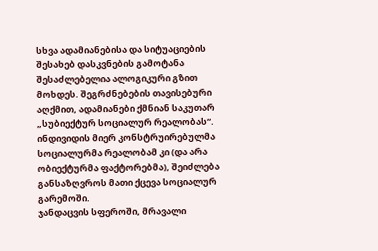სხვა ადამიანებისა და სიტუაციების შესახებ დასკვნების გამოტანა შესაძლებელია ალოგიკური გზით მოხდეს. შეგრძნებების თავისებური აღქმით, ადამიანები ქმნიან საკუთარ „სუბიექტურ სოციალურ რეალობას“. ინდივიდის მიერ კონსტრუირებულმა სოციალურმა რეალობამ კი (და არა ობიექტურმა ფაქტორებმა), შეიძლება განსაზღვროს მათი ქცევა სოციალურ გარემოში.
ჯანდაცვის სფეროში, მრავალი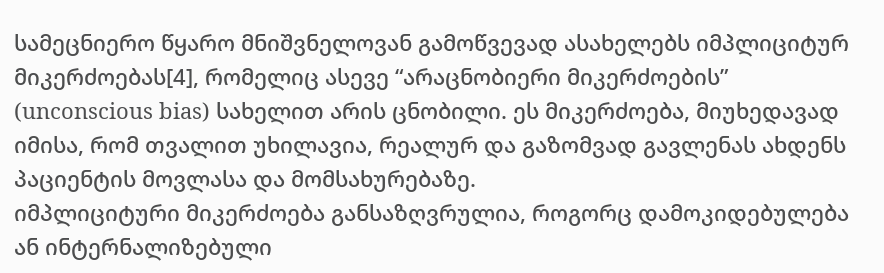სამეცნიერო წყარო მნიშვნელოვან გამოწვევად ასახელებს იმპლიციტურ მიკერძოებას[4], რომელიც ასევე “არაცნობიერი მიკერძოების” (unconscious bias) სახელით არის ცნობილი. ეს მიკერძოება, მიუხედავად იმისა, რომ თვალით უხილავია, რეალურ და გაზომვად გავლენას ახდენს პაციენტის მოვლასა და მომსახურებაზე.
იმპლიციტური მიკერძოება განსაზღვრულია, როგორც დამოკიდებულება ან ინტერნალიზებული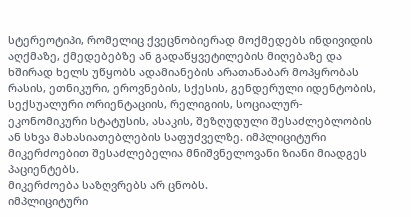სტერეოტიპი, რომელიც ქვეცნობიერად მოქმედებს ინდივიდის აღქმაზე, ქმედებებზე ან გადაწყვეტილების მიღებაზე და ხშირად ხელს უწყობს ადამიანების არათანაბარ მოპყრობას რასის, ეთნიკური, ეროვნების, სქესის, გენდერული იდენტობის, სექსუალური ორიენტაციის, რელიგიის, სოციალურ-ეკონომიკური სტატუსის, ასაკის, შეზღუდული შესაძლებლობის ან სხვა მახასიათებლების საფუძველზე. იმპლიციტური მიკერძოებით შესაძლებელია მნიშვნელოვანი ზიანი მიადგეს პაციენტებს.
მიკერძოება საზღვრებს არ ცნობს.
იმპლიციტური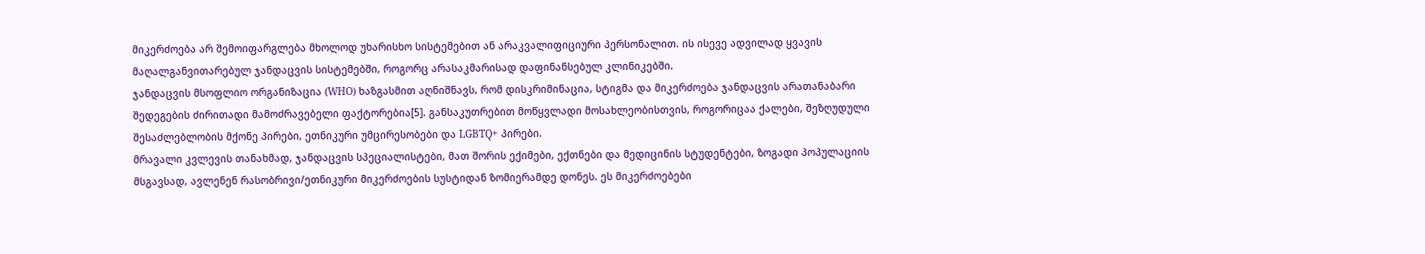მიკერძოება არ შემოიფარგლება მხოლოდ უხარისხო სისტემებით ან არაკვალიფიციური პერსონალით. ის ისევე ადვილად ყვავის მაღალგანვითარებულ ჯანდაცვის სისტემებში, როგორც არასაკმარისად დაფინანსებულ კლინიკებში.
ჯანდაცვის მსოფლიო ორგანიზაცია (WHO) ხაზგასმით აღნიშნავს, რომ დისკრიმინაცია, სტიგმა და მიკერძოება ჯანდაცვის არათანაბარი შედეგების ძირითადი მამოძრავებელი ფაქტორებია[5]. განსაკუთრებით მოწყვლადი მოსახლეობისთვის, როგორიცაა ქალები, შეზღუდული შესაძლებლობის მქონე პირები, ეთნიკური უმცირესობები და LGBTQ+ პირები.
მრავალი კვლევის თანახმად, ჯანდაცვის სპეციალისტები, მათ შორის ექიმები, ექთნები და მედიცინის სტუდენტები, ზოგადი პოპულაციის მსგავსად, ავლენენ რასობრივი/ეთნიკური მიკერძოების სუსტიდან ზომიერამდე დონეს. ეს მიკერძოებები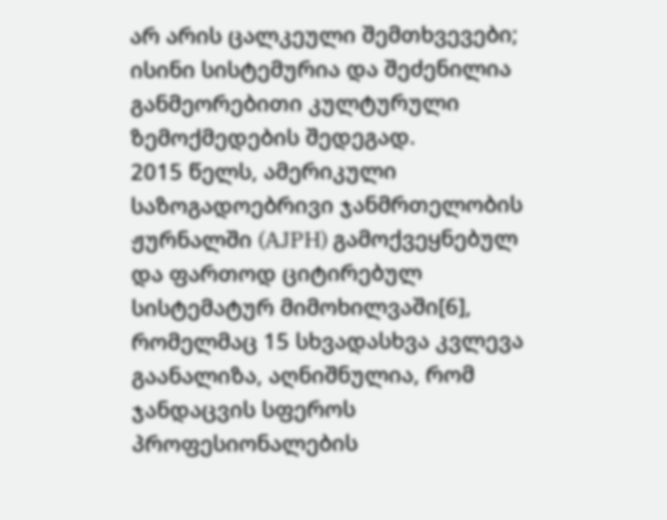არ არის ცალკეული შემთხვევები; ისინი სისტემურია და შეძენილია განმეორებითი კულტურული ზემოქმედების შედეგად.
2015 წელს, ამერიკული საზოგადოებრივი ჯანმრთელობის ჟურნალში (AJPH) გამოქვეყნებულ და ფართოდ ციტირებულ სისტემატურ მიმოხილვაში[6], რომელმაც 15 სხვადასხვა კვლევა გაანალიზა, აღნიშნულია, რომ ჯანდაცვის სფეროს პროფესიონალების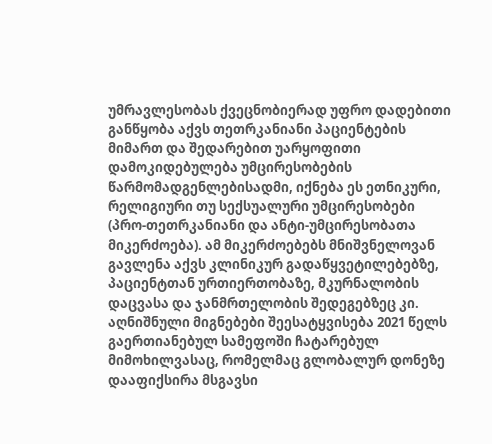უმრავლესობას ქვეცნობიერად უფრო დადებითი განწყობა აქვს თეთრკანიანი პაციენტების მიმართ და შედარებით უარყოფითი დამოკიდებულება უმცირესობების წარმომადგენლებისადმი, იქნება ეს ეთნიკური, რელიგიური თუ სექსუალური უმცირესობები (პრო-თეთრკანიანი და ანტი-უმცირესობათა მიკერძოება). ამ მიკერძოებებს მნიშვნელოვან გავლენა აქვს კლინიკურ გადაწყვეტილებებზე, პაციენტთან ურთიერთობაზე, მკურნალობის დაცვასა და ჯანმრთელობის შედეგებზეც კი.
აღნიშნული მიგნებები შეესატყვისება 2021 წელს გაერთიანებულ სამეფოში ჩატარებულ მიმოხილვასაც, რომელმაც გლობალურ დონეზე დააფიქსირა მსგავსი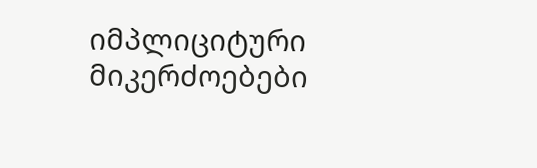იმპლიციტური მიკერძოებები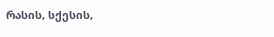რასის, სქესის,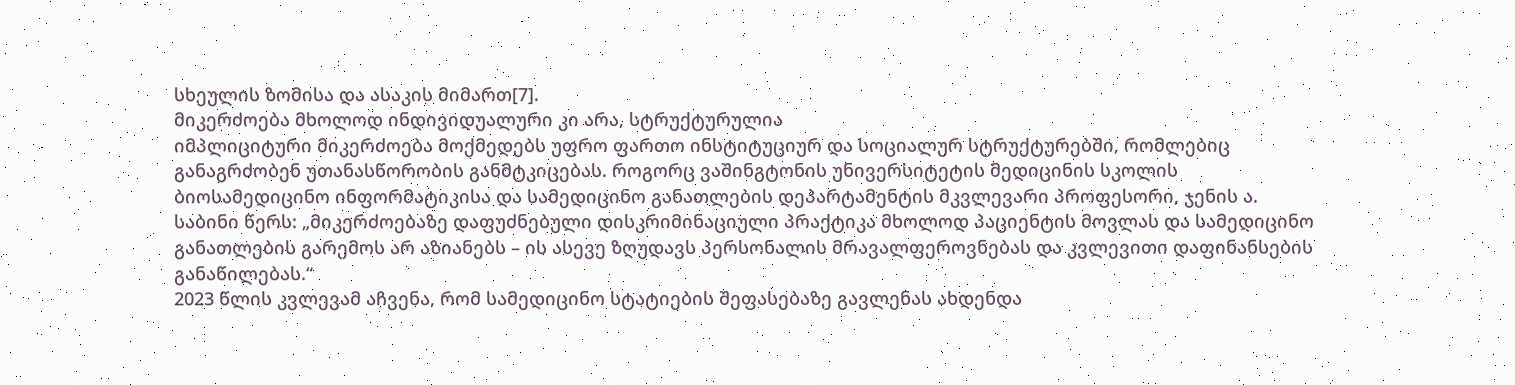სხეულის ზომისა და ასაკის მიმართ[7].
მიკერძოება მხოლოდ ინდივიდუალური კი არა, სტრუქტურულია
იმპლიციტური მიკერძოება მოქმედებს უფრო ფართო ინსტიტუციურ და სოციალურ სტრუქტურებში, რომლებიც განაგრძობენ უთანასწორობის განმტკიცებას. როგორც ვაშინგტონის უნივერსიტეტის მედიცინის სკოლის ბიოსამედიცინო ინფორმატიკისა და სამედიცინო განათლების დეპარტამენტის მკვლევარი პროფესორი, ჯენის ა. საბინი წერს: „მიკერძოებაზე დაფუძნებული დისკრიმინაციული პრაქტიკა მხოლოდ პაციენტის მოვლას და სამედიცინო განათლების გარემოს არ აზიანებს – ის ასევე ზღუდავს პერსონალის მრავალფეროვნებას და კვლევითი დაფინანსების განაწილებას.“
2023 წლის კვლევამ აჩვენა, რომ სამედიცინო სტატიების შეფასებაზე გავლენას ახდენდა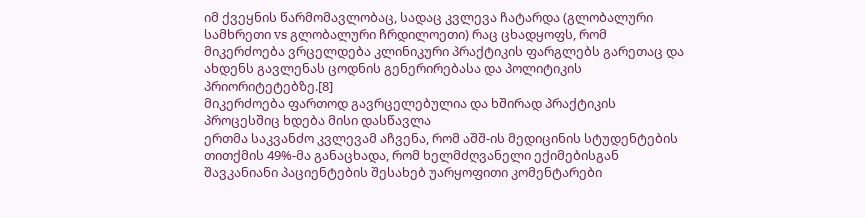იმ ქვეყნის წარმომავლობაც, სადაც კვლევა ჩატარდა (გლობალური სამხრეთი vs გლობალური ჩრდილოეთი) რაც ცხადყოფს, რომ მიკერძოება ვრცელდება კლინიკური პრაქტიკის ფარგლებს გარეთაც და ახდენს გავლენას ცოდნის გენერირებასა და პოლიტიკის პრიორიტეტებზე.[8]
მიკერძოება ფართოდ გავრცელებულია და ხშირად პრაქტიკის პროცესშიც ხდება მისი დასწავლა
ერთმა საკვანძო კვლევამ აჩვენა, რომ აშშ-ის მედიცინის სტუდენტების თითქმის 49%-მა განაცხადა, რომ ხელმძღვანელი ექიმებისგან შავკანიანი პაციენტების შესახებ უარყოფითი კომენტარები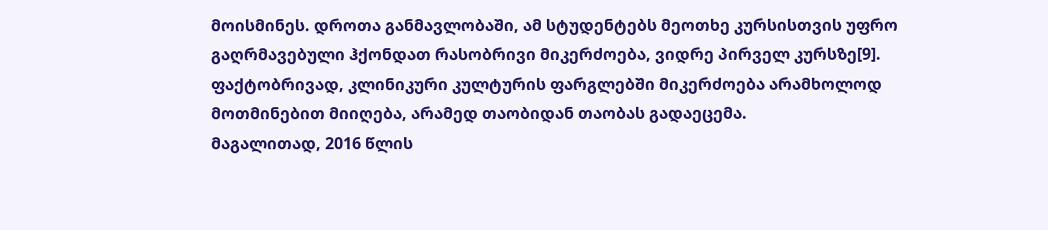მოისმინეს. დროთა განმავლობაში, ამ სტუდენტებს მეოთხე კურსისთვის უფრო გაღრმავებული ჰქონდათ რასობრივი მიკერძოება, ვიდრე პირველ კურსზე[9]. ფაქტობრივად, კლინიკური კულტურის ფარგლებში მიკერძოება არამხოლოდ მოთმინებით მიიღება, არამედ თაობიდან თაობას გადაეცემა.
მაგალითად, 2016 წლის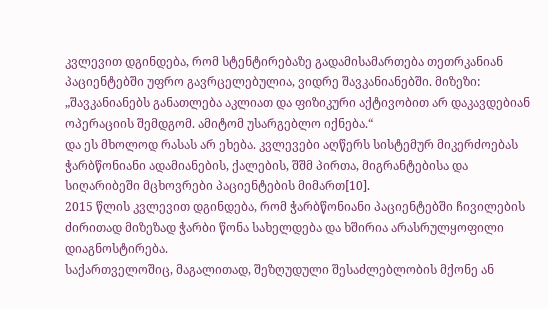კვლევით დგინდება, რომ სტენტირებაზე გადამისამართება თეთრკანიან პაციენტებში უფრო გავრცელებულია, ვიდრე შავკანიანებში. მიზეზი: „შავკანიანებს განათლება აკლიათ და ფიზიკური აქტივობით არ დაკავდებიან ოპერაციის შემდგომ. ამიტომ უსარგებლო იქნება.“
და ეს მხოლოდ რასას არ ეხება. კვლევები აღწერს სისტემურ მიკერძოებას ჭარბწონიანი ადამიანების, ქალების, შშმ პირთა, მიგრანტებისა და სიღარიბეში მცხოვრები პაციენტების მიმართ[10].
2015 წლის კვლევით დგინდება, რომ ჭარბწონიანი პაციენტებში ჩივილების ძირითად მიზეზად ჭარბი წონა სახელდება და ხშირია არასრულყოფილი დიაგნოსტირება.
საქართველოშიც, მაგალითად, შეზღუდული შესაძლებლობის მქონე ან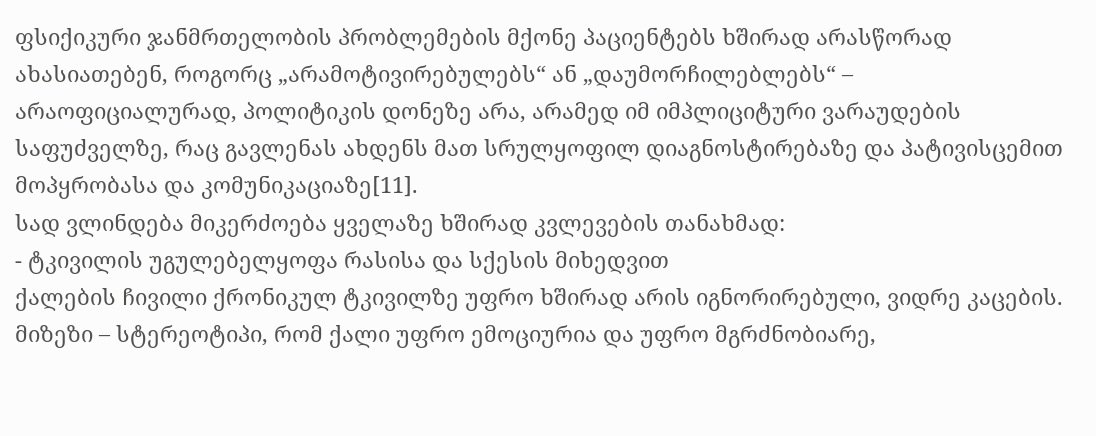ფსიქიკური ჯანმრთელობის პრობლემების მქონე პაციენტებს ხშირად არასწორად ახასიათებენ, როგორც „არამოტივირებულებს“ ან „დაუმორჩილებლებს“ – არაოფიციალურად, პოლიტიკის დონეზე არა, არამედ იმ იმპლიციტური ვარაუდების საფუძველზე, რაც გავლენას ახდენს მათ სრულყოფილ დიაგნოსტირებაზე და პატივისცემით მოპყრობასა და კომუნიკაციაზე[11].
სად ვლინდება მიკერძოება ყველაზე ხშირად კვლევების თანახმად:
- ტკივილის უგულებელყოფა რასისა და სქესის მიხედვით
ქალების ჩივილი ქრონიკულ ტკივილზე უფრო ხშირად არის იგნორირებული, ვიდრე კაცების. მიზეზი – სტერეოტიპი, რომ ქალი უფრო ემოციურია და უფრო მგრძნობიარე,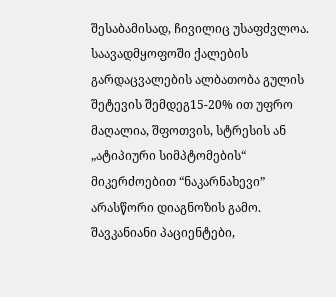შესაბამისად, ჩივილიც უსაფძვლოა.
საავადმყოფოში ქალების გარდაცვალების ალბათობა გულის შეტევის შემდეგ15-20% ით უფრო მაღალია, შფოთვის, სტრესის ან „ატიპიური სიმპტომების“ მიკერძოებით “ნაკარნახევი” არასწორი დიაგნოზის გამო.
შავკანიანი პაციენტები,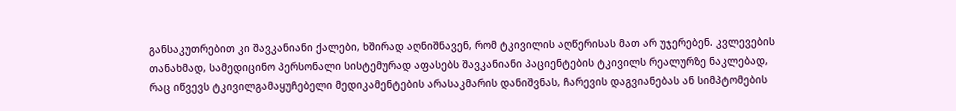განსაკუთრებით კი შავკანიანი ქალები, ხშირად აღნიშნავენ, რომ ტკივილის აღწერისას მათ არ უჯერებენ. კვლევების თანახმად, სამედიცინო პერსონალი სისტემურად აფასებს შავკანიანი პაციენტების ტკივილს რეალურზე ნაკლებად, რაც იწვევს ტკივილგამაყუჩებელი მედიკამენტების არასაკმარის დანიშვნას, ჩარევის დაგვიანებას ან სიმპტომების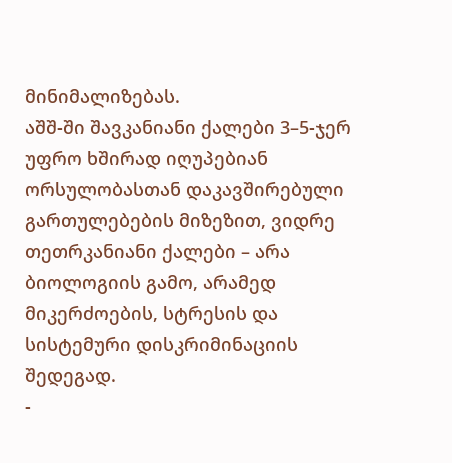მინიმალიზებას.
აშშ-ში შავკანიანი ქალები 3–5-ჯერ უფრო ხშირად იღუპებიან ორსულობასთან დაკავშირებული გართულებების მიზეზით, ვიდრე თეთრკანიანი ქალები – არა ბიოლოგიის გამო, არამედ მიკერძოების, სტრესის და სისტემური დისკრიმინაციის შედეგად.
-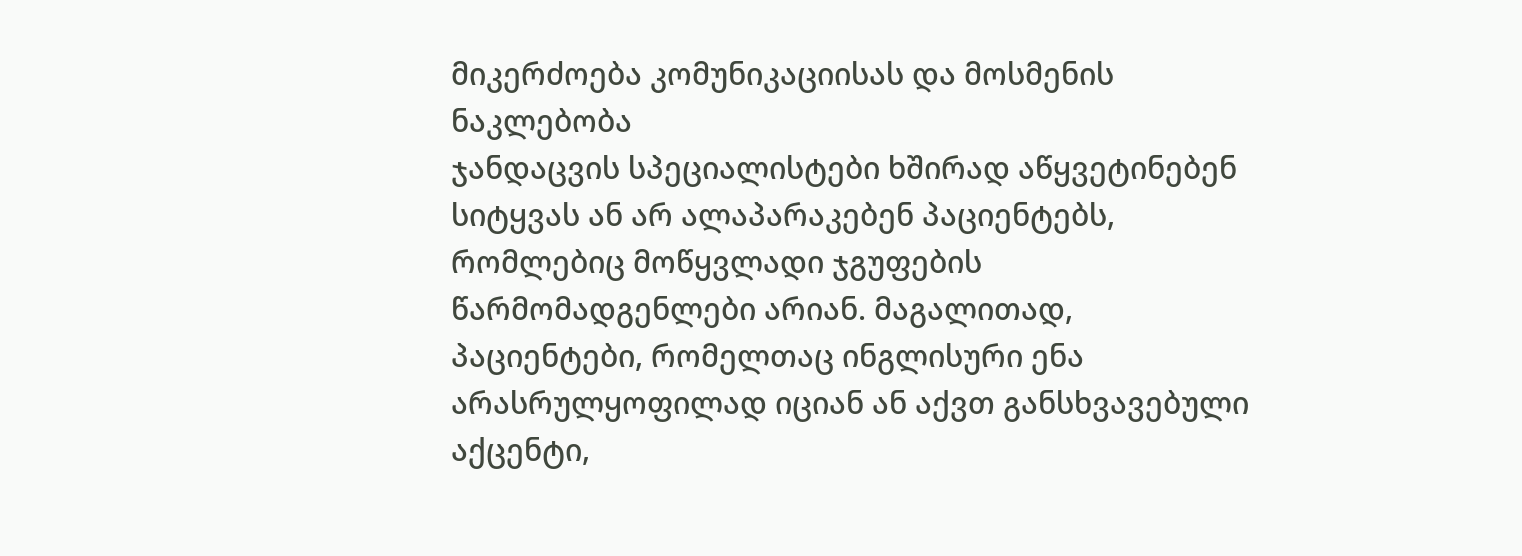მიკერძოება კომუნიკაციისას და მოსმენის ნაკლებობა
ჯანდაცვის სპეციალისტები ხშირად აწყვეტინებენ სიტყვას ან არ ალაპარაკებენ პაციენტებს, რომლებიც მოწყვლადი ჯგუფების წარმომადგენლები არიან. მაგალითად, პაციენტები, რომელთაც ინგლისური ენა არასრულყოფილად იციან ან აქვთ განსხვავებული აქცენტი,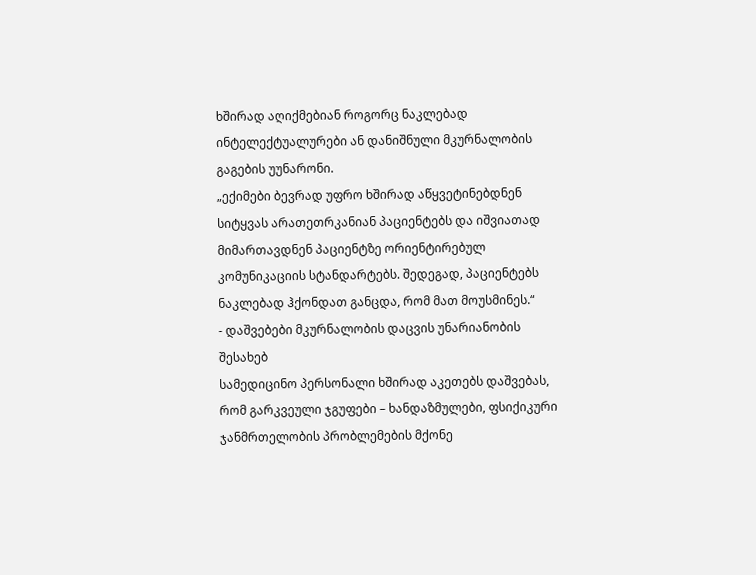ხშირად აღიქმებიან როგორც ნაკლებად ინტელექტუალურები ან დანიშნული მკურნალობის გაგების უუნარონი.
„ექიმები ბევრად უფრო ხშირად აწყვეტინებდნენ სიტყვას არათეთრკანიან პაციენტებს და იშვიათად მიმართავდნენ პაციენტზე ორიენტირებულ კომუნიკაციის სტანდარტებს. შედეგად, პაციენტებს ნაკლებად ჰქონდათ განცდა, რომ მათ მოუსმინეს.“
- დაშვებები მკურნალობის დაცვის უნარიანობის შესახებ
სამედიცინო პერსონალი ხშირად აკეთებს დაშვებას, რომ გარკვეული ჯგუფები – ხანდაზმულები, ფსიქიკური ჯანმრთელობის პრობლემების მქონე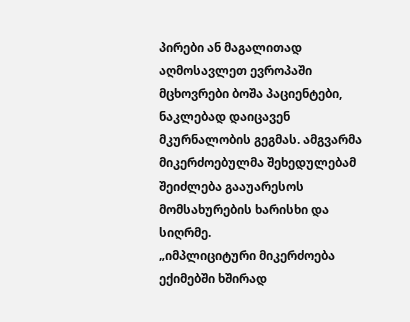პირები ან მაგალითად აღმოსავლეთ ევროპაში მცხოვრები ბოშა პაციენტები, ნაკლებად დაიცავენ მკურნალობის გეგმას. ამგვარმა მიკერძოებულმა შეხედულებამ შეიძლება გააუარესოს მომსახურების ხარისხი და სიღრმე.
„იმპლიციტური მიკერძოება ექიმებში ხშირად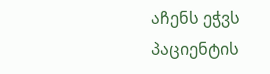აჩენს ეჭვს პაციენტის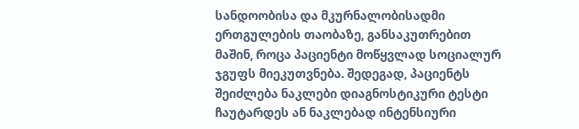სანდოობისა და მკურნალობისადმი ერთგულების თაობაზე, განსაკუთრებით მაშინ, როცა პაციენტი მოწყვლად სოციალურ ჯგუფს მიეკუთვნება. შედეგად, პაციენტს შეიძლება ნაკლები დიაგნოსტიკური ტესტი ჩაუტარდეს ან ნაკლებად ინტენსიური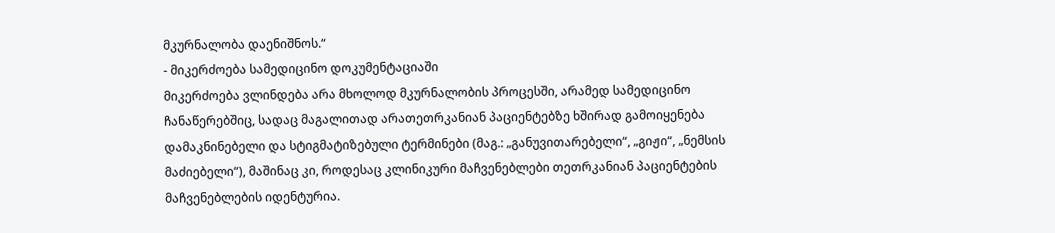მკურნალობა დაენიშნოს.“
- მიკერძოება სამედიცინო დოკუმენტაციაში
მიკერძოება ვლინდება არა მხოლოდ მკურნალობის პროცესში, არამედ სამედიცინო ჩანაწერებშიც, სადაც მაგალითად არათეთრკანიან პაციენტებზე ხშირად გამოიყენება დამაკნინებელი და სტიგმატიზებული ტერმინები (მაგ.: „განუვითარებელი“, „გიჟი“, „ნემსის მაძიებელი“), მაშინაც კი, როდესაც კლინიკური მაჩვენებლები თეთრკანიან პაციენტების მაჩვენებლების იდენტურია.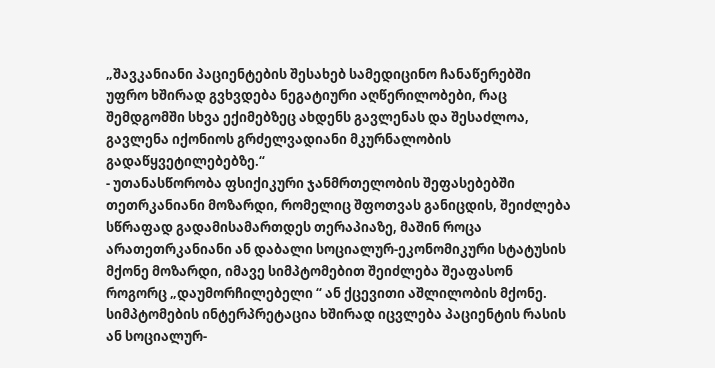„შავკანიანი პაციენტების შესახებ სამედიცინო ჩანაწერებში უფრო ხშირად გვხვდება ნეგატიური აღწერილობები, რაც შემდგომში სხვა ექიმებზეც ახდენს გავლენას და შესაძლოა, გავლენა იქონიოს გრძელვადიანი მკურნალობის გადაწყვეტილებებზე.“
- უთანასწორობა ფსიქიკური ჯანმრთელობის შეფასებებში
თეთრკანიანი მოზარდი, რომელიც შფოთვას განიცდის, შეიძლება სწრაფად გადამისამართდეს თერაპიაზე, მაშინ როცა არათეთრკანიანი ან დაბალი სოციალურ-ეკონომიკური სტატუსის მქონე მოზარდი, იმავე სიმპტომებით შეიძლება შეაფასონ როგორც „დაუმორჩილებელი “ ან ქცევითი აშლილობის მქონე. სიმპტომების ინტერპრეტაცია ხშირად იცვლება პაციენტის რასის ან სოციალურ-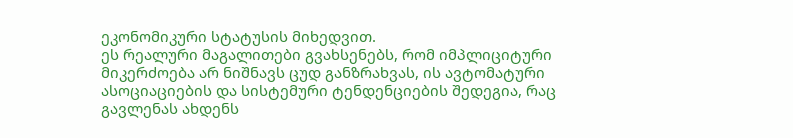ეკონომიკური სტატუსის მიხედვით.
ეს რეალური მაგალითები გვახსენებს, რომ იმპლიციტური მიკერძოება არ ნიშნავს ცუდ განზრახვას, ის ავტომატური ასოციაციების და სისტემური ტენდენციების შედეგია, რაც გავლენას ახდენს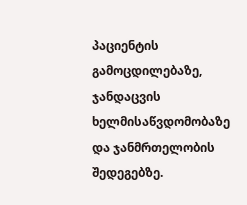პაციენტის გამოცდილებაზე, ჯანდაცვის ხელმისაწვდომობაზე და ჯანმრთელობის შედეგებზე.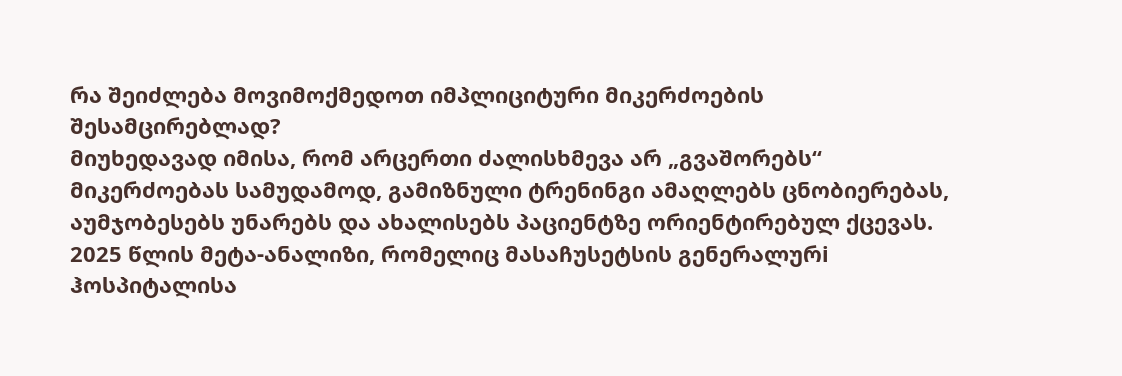რა შეიძლება მოვიმოქმედოთ იმპლიციტური მიკერძოების შესამცირებლად?
მიუხედავად იმისა, რომ არცერთი ძალისხმევა არ „გვაშორებს“ მიკერძოებას სამუდამოდ, გამიზნული ტრენინგი ამაღლებს ცნობიერებას, აუმჯობესებს უნარებს და ახალისებს პაციენტზე ორიენტირებულ ქცევას.
2025 წლის მეტა-ანალიზი, რომელიც მასაჩუსეტსის გენერალურi ჰოსპიტალისა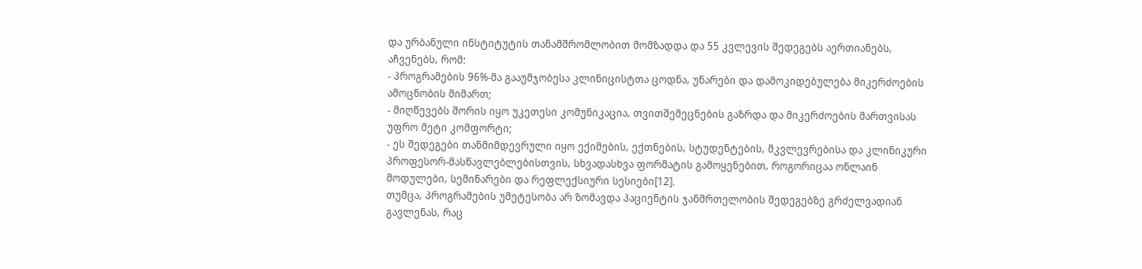და ურბანული ინსტიტუტის თანამშრომლობით მომზადდა და 55 კვლევის შედეგებს აერთიანებს, აჩვენებს, რომ:
- პროგრამების 96%-მა გააუმჯობესა კლინიცისტთა ცოდნა, უნარები და დამოკიდებულება მიკერძოების ამოცნობის მიმართ;
- მიღწევებს შორის იყო უკეთესი კომუნიკაცია, თვითშემეცნების გაზრდა და მიკერძოების მართვისას უფრო მეტი კომფორტი;
- ეს შედეგები თანმიმდევრული იყო ექიმების, ექთნების, სტუდენტების, მკვლევრებისა და კლინიკური პროფესორ-მასწავლებლებისთვის, სხვადასხვა ფორმატის გამოყენებით, როგორიცაა ონლაინ მოდულები, სემინარები და რეფლექსიური სესიები[12].
თუმცა, პროგრამების უმეტესობა არ ზომავდა პაციენტის ჯანმრთელობის შედეგებზე გრძელვადიან გავლენას, რაც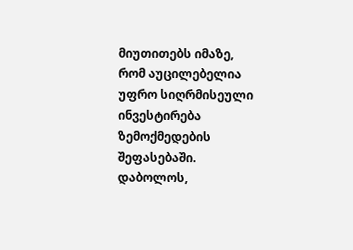მიუთითებს იმაზე, რომ აუცილებელია უფრო სიღრმისეული ინვესტირება ზემოქმედების შეფასებაში.
დაბოლოს,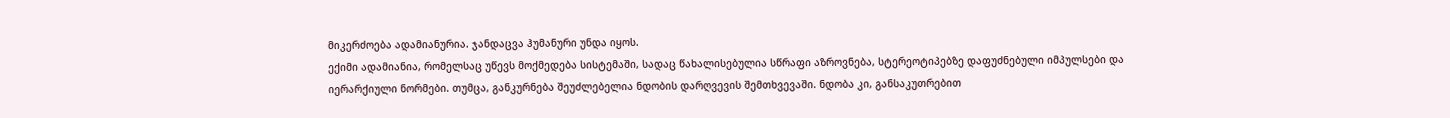მიკერძოება ადამიანურია. ჯანდაცვა ჰუმანური უნდა იყოს.
ექიმი ადამიანია, რომელსაც უწევს მოქმედება სისტემაში, სადაც წახალისებულია სწრაფი აზროვნება, სტერეოტიპებზე დაფუძნებული იმპულსები და იერარქიული ნორმები. თუმცა, განკურნება შეუძლებელია ნდობის დარღვევის შემთხვევაში. ნდობა კი, განსაკუთრებით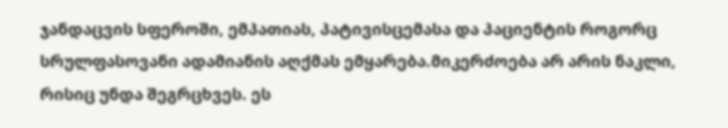ჯანდაცვის სფეროში, ემპათიას, პატივისცემასა და პაციენტის როგორც სრულფასოვანი ადამიანის აღქმას ემყარება.მიკერძოება არ არის ნაკლი, რისიც უნდა შეგრცხვეს. ეს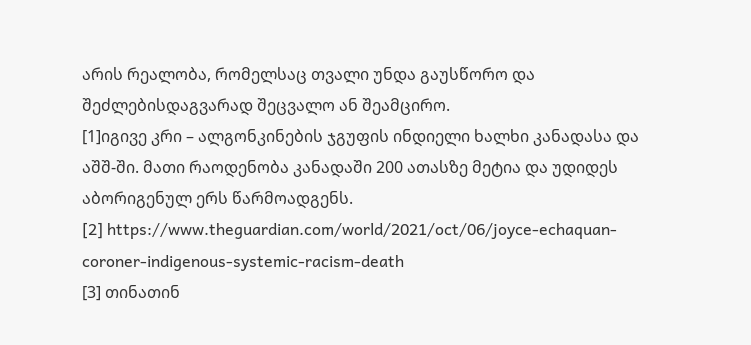არის რეალობა, რომელსაც თვალი უნდა გაუსწორო და შეძლებისდაგვარად შეცვალო ან შეამცირო.
[1]იგივე კრი – ალგონკინების ჯგუფის ინდიელი ხალხი კანადასა და აშშ-ში. მათი რაოდენობა კანადაში 200 ათასზე მეტია და უდიდეს აბორიგენულ ერს წარმოადგენს.
[2] https://www.theguardian.com/world/2021/oct/06/joyce-echaquan-coroner-indigenous-systemic-racism-death
[3] თინათინ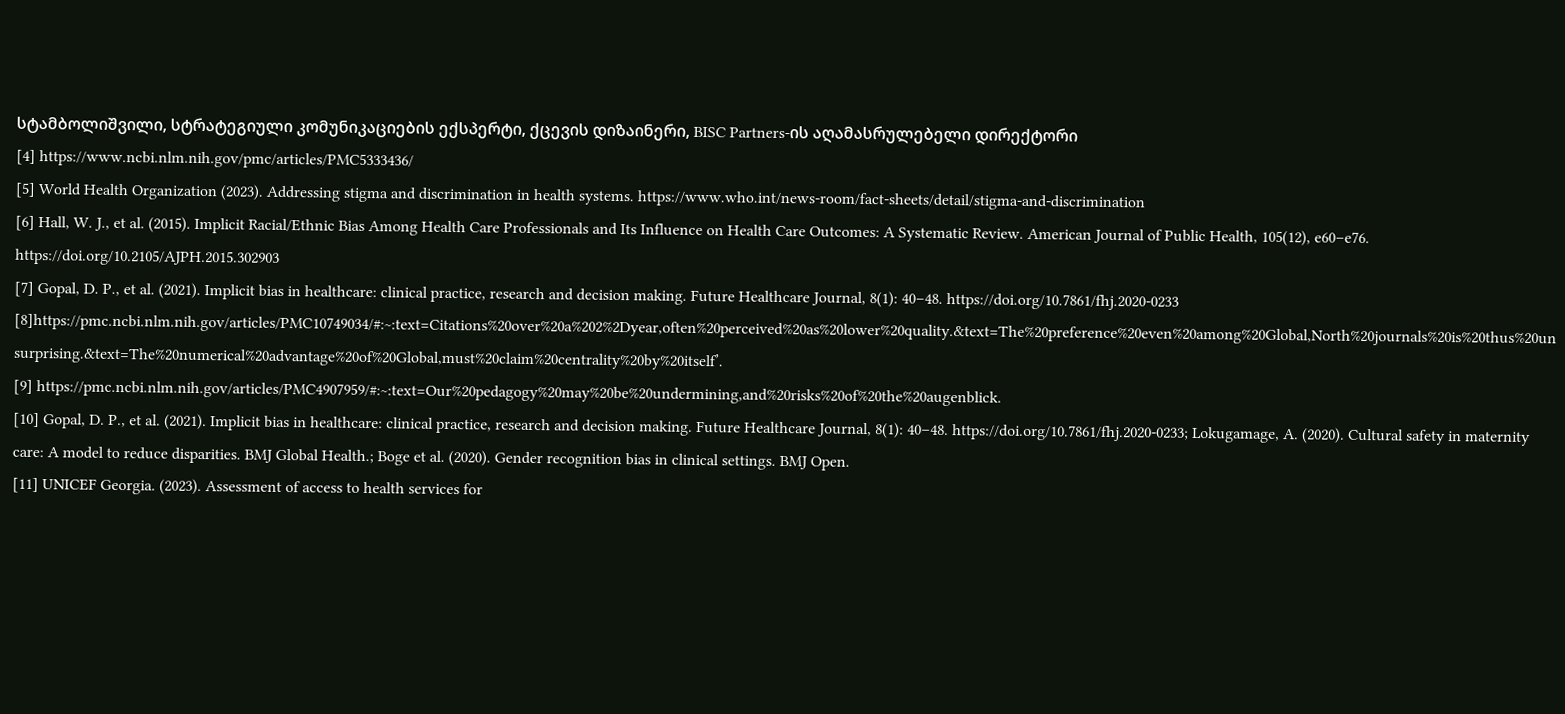სტამბოლიშვილი, სტრატეგიული კომუნიკაციების ექსპერტი, ქცევის დიზაინერი, BISC Partners-ის აღამასრულებელი დირექტორი
[4] https://www.ncbi.nlm.nih.gov/pmc/articles/PMC5333436/
[5] World Health Organization (2023). Addressing stigma and discrimination in health systems. https://www.who.int/news-room/fact-sheets/detail/stigma-and-discrimination
[6] Hall, W. J., et al. (2015). Implicit Racial/Ethnic Bias Among Health Care Professionals and Its Influence on Health Care Outcomes: A Systematic Review. American Journal of Public Health, 105(12), e60–e76. https://doi.org/10.2105/AJPH.2015.302903
[7] Gopal, D. P., et al. (2021). Implicit bias in healthcare: clinical practice, research and decision making. Future Healthcare Journal, 8(1): 40–48. https://doi.org/10.7861/fhj.2020-0233
[8]https://pmc.ncbi.nlm.nih.gov/articles/PMC10749034/#:~:text=Citations%20over%20a%202%2Dyear,often%20perceived%20as%20lower%20quality.&text=The%20preference%20even%20among%20Global,North%20journals%20is%20thus%20unsurprising.&text=The%20numerical%20advantage%20of%20Global,must%20claim%20centrality%20by%20itself’.
[9] https://pmc.ncbi.nlm.nih.gov/articles/PMC4907959/#:~:text=Our%20pedagogy%20may%20be%20undermining,and%20risks%20of%20the%20augenblick.
[10] Gopal, D. P., et al. (2021). Implicit bias in healthcare: clinical practice, research and decision making. Future Healthcare Journal, 8(1): 40–48. https://doi.org/10.7861/fhj.2020-0233; Lokugamage, A. (2020). Cultural safety in maternity care: A model to reduce disparities. BMJ Global Health.; Boge et al. (2020). Gender recognition bias in clinical settings. BMJ Open.
[11] UNICEF Georgia. (2023). Assessment of access to health services for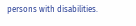persons with disabilities.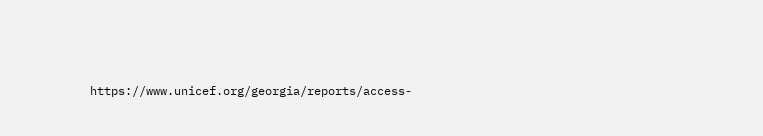https://www.unicef.org/georgia/reports/access-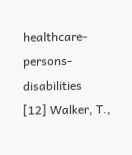healthcare-persons-disabilities
[12] Walker, T.,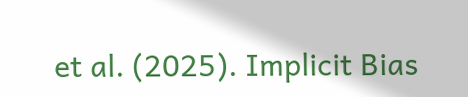et al. (2025). Implicit Bias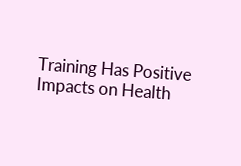Training Has Positive Impacts on Health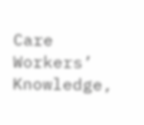Care Workers’ Knowledge,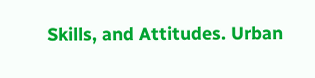Skills, and Attitudes. Urban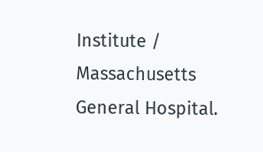Institute / Massachusetts General Hospital.